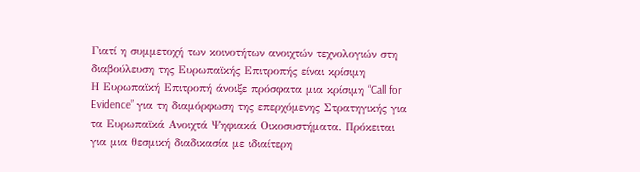Γιατί η συμμετοχή των κοινοτήτων ανοιχτών τεχνολογιών στη διαβούλευση της Ευρωπαϊκής Επιτροπής είναι κρίσιμη
Η Ευρωπαϊκή Επιτροπή άνοιξε πρόσφατα μια κρίσιμη “Call for Evidence” για τη διαμόρφωση της επερχόμενης Στρατηγικής για τα Ευρωπαϊκά Ανοιχτά Ψηφιακά Οικοσυστήματα. Πρόκειται για μια θεσμική διαδικασία με ιδιαίτερη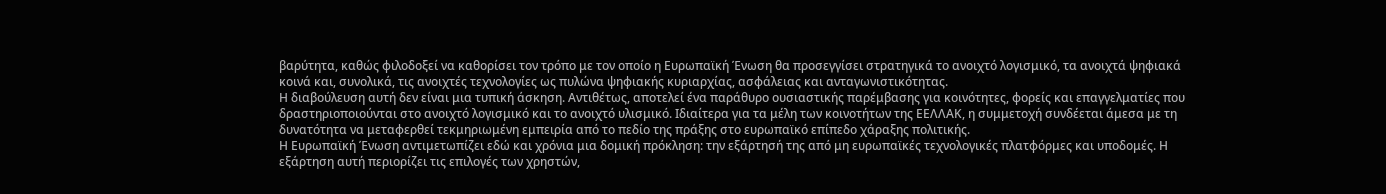βαρύτητα, καθώς φιλοδοξεί να καθορίσει τον τρόπο με τον οποίο η Ευρωπαϊκή Ένωση θα προσεγγίσει στρατηγικά το ανοιχτό λογισμικό, τα ανοιχτά ψηφιακά κοινά και, συνολικά, τις ανοιχτές τεχνολογίες ως πυλώνα ψηφιακής κυριαρχίας, ασφάλειας και ανταγωνιστικότητας.
Η διαβούλευση αυτή δεν είναι μια τυπική άσκηση. Αντιθέτως, αποτελεί ένα παράθυρο ουσιαστικής παρέμβασης για κοινότητες, φορείς και επαγγελματίες που δραστηριοποιούνται στο ανοιχτό λογισμικό και το ανοιχτό υλισμικό. Ιδιαίτερα για τα μέλη των κοινοτήτων της ΕΕΛΛΑΚ, η συμμετοχή συνδέεται άμεσα με τη δυνατότητα να μεταφερθεί τεκμηριωμένη εμπειρία από το πεδίο της πράξης στο ευρωπαϊκό επίπεδο χάραξης πολιτικής.
Η Ευρωπαϊκή Ένωση αντιμετωπίζει εδώ και χρόνια μια δομική πρόκληση: την εξάρτησή της από μη ευρωπαϊκές τεχνολογικές πλατφόρμες και υποδομές. Η εξάρτηση αυτή περιορίζει τις επιλογές των χρηστών,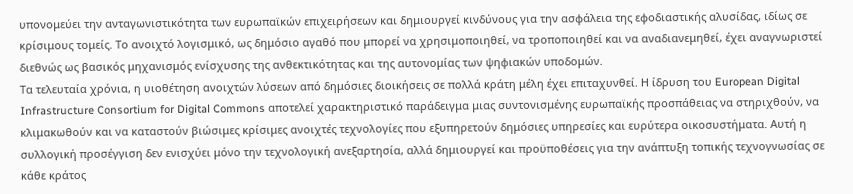υπονομεύει την ανταγωνιστικότητα των ευρωπαϊκών επιχειρήσεων και δημιουργεί κινδύνους για την ασφάλεια της εφοδιαστικής αλυσίδας, ιδίως σε κρίσιμους τομείς. Το ανοιχτό λογισμικό, ως δημόσιο αγαθό που μπορεί να χρησιμοποιηθεί, να τροποποιηθεί και να αναδιανεμηθεί, έχει αναγνωριστεί διεθνώς ως βασικός μηχανισμός ενίσχυσης της ανθεκτικότητας και της αυτονομίας των ψηφιακών υποδομών.
Τα τελευταία χρόνια, η υιοθέτηση ανοιχτών λύσεων από δημόσιες διοικήσεις σε πολλά κράτη μέλη έχει επιταχυνθεί. Η ίδρυση του European Digital Infrastructure Consortium for Digital Commons αποτελεί χαρακτηριστικό παράδειγμα μιας συντονισμένης ευρωπαϊκής προσπάθειας να στηριχθούν, να κλιμακωθούν και να καταστούν βιώσιμες κρίσιμες ανοιχτές τεχνολογίες που εξυπηρετούν δημόσιες υπηρεσίες και ευρύτερα οικοσυστήματα. Αυτή η συλλογική προσέγγιση δεν ενισχύει μόνο την τεχνολογική ανεξαρτησία, αλλά δημιουργεί και προϋποθέσεις για την ανάπτυξη τοπικής τεχνογνωσίας σε κάθε κράτος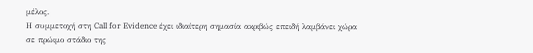μέλος.
Η συμμετοχή στη Call for Evidence έχει ιδιαίτερη σημασία ακριβώς επειδή λαμβάνει χώρα σε πρώιμο στάδιο της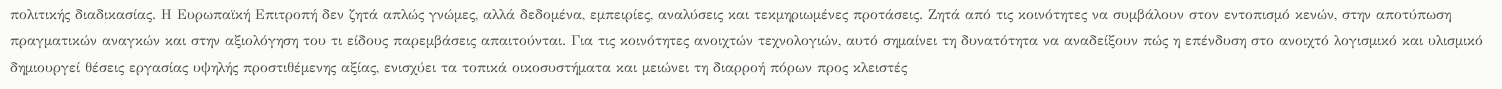πολιτικής διαδικασίας. Η Ευρωπαϊκή Επιτροπή δεν ζητά απλώς γνώμες, αλλά δεδομένα, εμπειρίες, αναλύσεις και τεκμηριωμένες προτάσεις. Ζητά από τις κοινότητες να συμβάλουν στον εντοπισμό κενών, στην αποτύπωση πραγματικών αναγκών και στην αξιολόγηση του τι είδους παρεμβάσεις απαιτούνται. Για τις κοινότητες ανοιχτών τεχνολογιών, αυτό σημαίνει τη δυνατότητα να αναδείξουν πώς η επένδυση στο ανοιχτό λογισμικό και υλισμικό δημιουργεί θέσεις εργασίας υψηλής προστιθέμενης αξίας, ενισχύει τα τοπικά οικοσυστήματα και μειώνει τη διαρροή πόρων προς κλειστές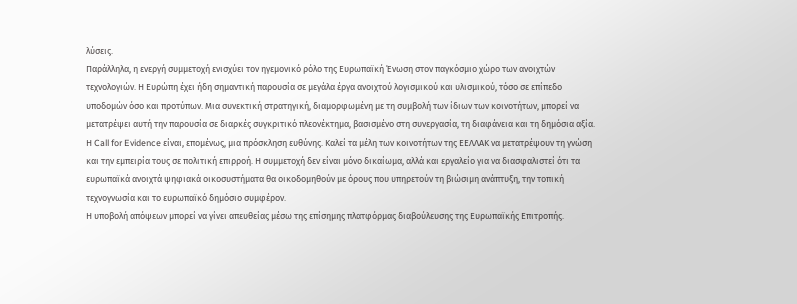λύσεις.
Παράλληλα, η ενεργή συμμετοχή ενισχύει τον ηγεμονικό ρόλο της Ευρωπαϊκή Ένωση στον παγκόσμιο χώρο των ανοιχτών τεχνολογιών. Η Ευρώπη έχει ήδη σημαντική παρουσία σε μεγάλα έργα ανοιχτού λογισμικού και υλισμικού, τόσο σε επίπεδο υποδομών όσο και προτύπων. Μια συνεκτική στρατηγική, διαμορφωμένη με τη συμβολή των ίδιων των κοινοτήτων, μπορεί να μετατρέψει αυτή την παρουσία σε διαρκές συγκριτικό πλεονέκτημα, βασισμένο στη συνεργασία, τη διαφάνεια και τη δημόσια αξία.
Η Call for Evidence είναι, επομένως, μια πρόσκληση ευθύνης. Καλεί τα μέλη των κοινοτήτων της ΕΕΛΛΑΚ να μετατρέψουν τη γνώση και την εμπειρία τους σε πολιτική επιρροή. Η συμμετοχή δεν είναι μόνο δικαίωμα, αλλά και εργαλείο για να διασφαλιστεί ότι τα ευρωπαϊκά ανοιχτά ψηφιακά οικοσυστήματα θα οικοδομηθούν με όρους που υπηρετούν τη βιώσιμη ανάπτυξη, την τοπική τεχνογνωσία και το ευρωπαϊκό δημόσιο συμφέρον.
Η υποβολή απόψεων μπορεί να γίνει απευθείας μέσω της επίσημης πλατφόρμας διαβούλευσης της Ευρωπαϊκής Επιτροπής.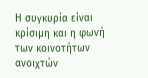Η συγκυρία είναι κρίσιμη και η φωνή των κοινοτήτων ανοιχτών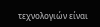τεχνολογιών είναι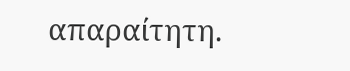απαραίτητη.